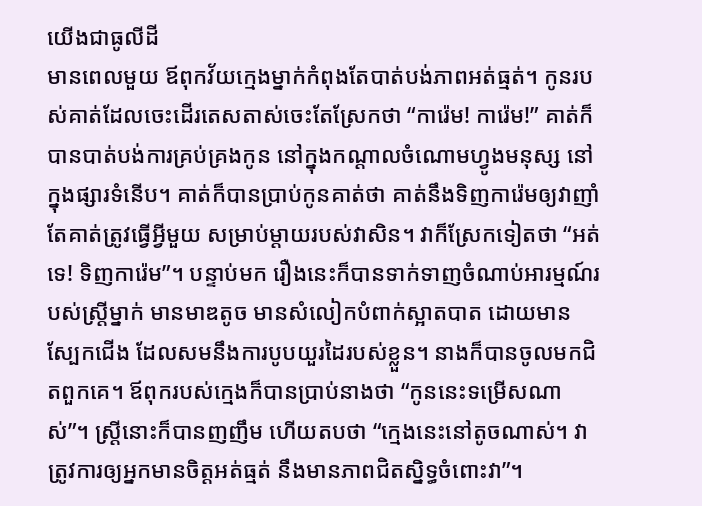យើងជាធូលីដី
មានពេលមួយ ឪពុកវ័យក្មេងម្នាក់កំពុងតែបាត់បង់ភាពអត់ធ្មត់។ កូនរបស់គាត់ដែលចេះដើរតេសតាស់ចេះតែស្រែកថា “ការ៉េម! ការ៉េម!” គាត់ក៏បានបាត់បង់ការគ្រប់គ្រងកូន នៅក្នុងកណ្តាលចំណោមហ្វូងមនុស្ស នៅក្នុងផ្សារទំនើប។ គាត់ក៏បានប្រាប់កូនគាត់ថា គាត់នឹងទិញការ៉េមឲ្យវាញាំ តែគាត់ត្រូវធ្វើអ្វីមួយ សម្រាប់ម្តាយរបស់វាសិន។ វាក៏ស្រែកទៀតថា “អត់ទេ! ទិញការ៉េម”។ បន្ទាប់មក រឿងនេះក៏បានទាក់ទាញចំណាប់អារម្មណ៍របស់ស្រ្តីម្នាក់ មានមាឌតូច មានសំលៀកបំពាក់ស្អាតបាត ដោយមានស្បែកជើង ដែលសមនឹងការបូបយួរដៃរបស់ខ្លួន។ នាងក៏បានចូលមកជិតពួកគេ។ ឪពុករបស់ក្មេងក៏បានប្រាប់នាងថា “កូននេះទម្រើសណាស់”។ ស្ត្រីនោះក៏បានញញឹម ហើយតបថា “ក្មេងនេះនៅតូចណាស់។ វាត្រូវការឲ្យអ្នកមានចិត្តអត់ធ្មត់ នឹងមានភាពជិតស្និទ្ធចំពោះវា”។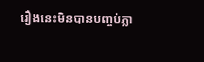រឿងនេះមិនបានបញ្ចប់ភ្លា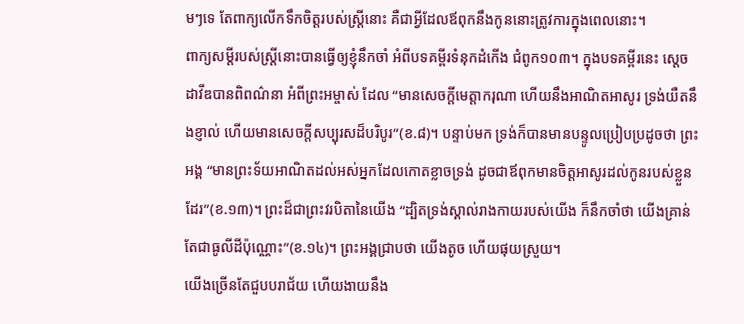មៗទេ តែពាក្យលើកទឹកចិត្តរបស់ស្រ្តីនោះ គឺជាអ្វីដែលឪពុកនឹងកូននោះត្រូវការក្នុងពេលនោះ។
ពាក្យសម្តីរបស់ស្រ្តីនោះបានធ្វើឲ្យខ្ញុំនឹកចាំ អំពីបទគម្ពីរទំនុកដំកើង ជំពូក១០៣។ ក្នុងបទគម្ពីរនេះ សេ្តចដាវីឌបានពិពណ៌នា អំពីព្រះអម្ចាស់ ដែល “មានសេចក្តីមេត្តាករុណា ហើយនឹងអាណិតអាសូរ ទ្រង់យឺតនឹងខ្ញាល់ ហើយមានសេចក្តីសប្បុរសដ៏បរិបូរ”(ខ.៨)។ បន្ទាប់មក ទ្រង់ក៏បានមានបន្ទូលប្រៀបប្រដូចថា ព្រះអង្គ “មានព្រះទ័យអាណិតដល់អស់អ្នកដែលកោតខ្លាចទ្រង់ ដូចជាឪពុកមានចិត្តអាសូរដល់កូនរបស់ខ្លួនដែរ”(ខ.១៣)។ ព្រះដ៏ជាព្រះវរបិតានៃយើង “ដ្បិតទ្រង់ស្គាល់រាងកាយរបស់យើង ក៏នឹកចាំថា យើងគ្រាន់តែជាធូលីដីប៉ុណ្ណោះ”(ខ.១៤)។ ព្រះអង្គជ្រាបថា យើងតូច ហើយផុយស្រួយ។
យើងច្រើនតែជួបបរាជ័យ ហើយងាយនឹង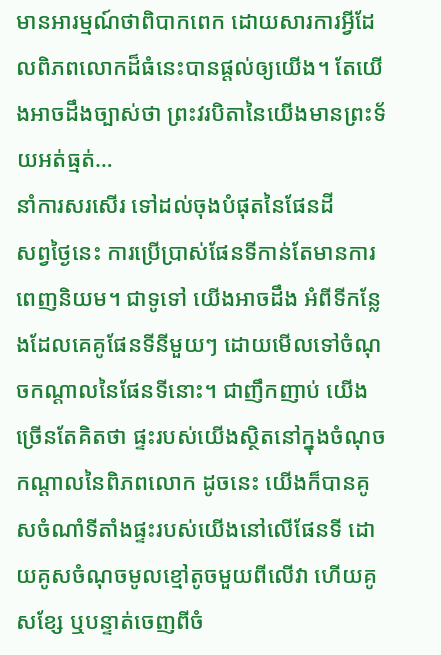មានអារម្មណ៍ថាពិបាកពេក ដោយសារការអ្វីដែលពិភពលោកដ៏ធំនេះបានផ្តល់ឲ្យយើង។ តែយើងអាចដឹងច្បាស់ថា ព្រះវរបិតានៃយើងមានព្រះទ័យអត់ធ្មត់…
នាំការសរសើរ ទៅដល់ចុងបំផុតនៃផែនដី
សព្វថ្ងៃនេះ ការប្រើប្រាស់ផែនទីកាន់តែមានការពេញនិយម។ ជាទូទៅ យើងអាចដឹង អំពីទីកន្លែងដែលគេគូផែនទីនីមួយៗ ដោយមើលទៅចំណុចកណ្តាលនៃផែនទីនោះ។ ជាញឹកញាប់ យើងច្រើនតែគិតថា ផ្ទះរបស់យើងស្ថិតនៅក្នុងចំណុចកណ្តាលនៃពិភពលោក ដូចនេះ យើងក៏បានគូសចំណាំទីតាំងផ្ទះរបស់យើងនៅលើផែនទី ដោយគូសចំណុចមូលខ្មៅតូចមួយពីលើវា ហើយគូសខ្សែ ឬបន្ទាត់ចេញពីចំ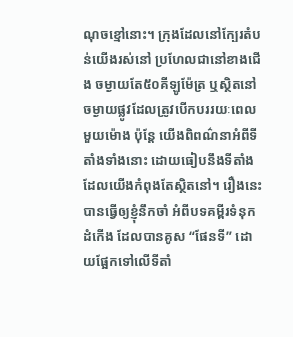ណុចខ្មៅនោះ។ ក្រុងដែលនៅក្បែរតំបន់យើងរស់នៅ ប្រហែលជានៅខាងជើង ចម្ងាយតែ៥០គីឡូម៉ែត្រ ឬស្ថិតនៅចម្ងាយផ្លូវដែលត្រូវបើកបររយៈពេលមួយម៉ោង ប៉ុន្តែ យើងពិពណ៌នាអំពីទីតាំងទាំងនោះ ដោយធៀបនឹងទីតាំងដែលយើងកំពុងតែស្ថិតនៅ។ រឿងនេះបានធ្វើឲ្យខ្ញុំនឹកចាំ អំពីបទគម្ពីរទំនុកដំកើង ដែលបានគូស “ផែនទី” ដោយផ្អែកទៅលើទីតាំ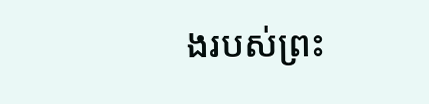ងរបស់ព្រះ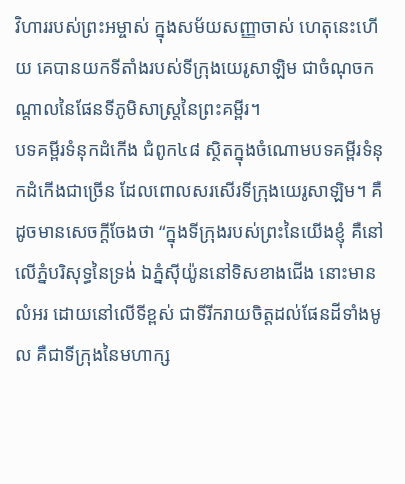វិហាររបស់ព្រះអម្ចាស់ ក្នុងសម័យសញ្ញាចាស់ ហេតុនេះហើយ គេបានយកទីតាំងរបស់ទីក្រុងយេរូសាឡិម ជាចំណុចកណ្តាលនៃផែនទីភូមិសាស្រ្តនៃព្រះគម្ពីរ។
បទគម្ពីរទំនុកដំកើង ជំពូក៤៨ ស្ថិតក្នុងចំណោមបទគម្ពីរទំនុកដំកើងជាច្រើន ដែលពោលសរសើរទីក្រុងយេរូសាឡិម។ គឺដូចមានសេចក្តីចែងថា “ក្នុងទីក្រុងរបស់ព្រះនៃយើងខ្ញុំ គឺនៅលើភ្នំបរិសុទ្ធនៃទ្រង់ ឯភ្នំស៊ីយ៉ូននៅទិសខាងជើង នោះមានលំអរ ដោយនៅលើទីខ្ពស់ ជាទីរីករាយចិត្តដល់ផែនដីទាំងមូល គឺជាទីក្រុងនៃមហាក្ស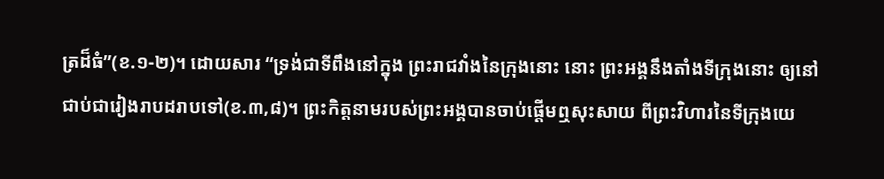ត្រដ៏ធំ”(ខ.១-២)។ ដោយសារ “ទ្រង់ជាទីពឹងនៅក្នុង ព្រះរាជវាំងនៃក្រុងនោះ នោះ ព្រះអង្គនឹងតាំងទីក្រុងនោះ ឲ្យនៅជាប់ជារៀងរាបដរាបទៅ(ខ.៣,៨)។ ព្រះកិត្តនាមរបស់ព្រះអង្គបានចាប់ផ្តើមឮសុះសាយ ពីព្រះវិហារនៃទីក្រុងយេ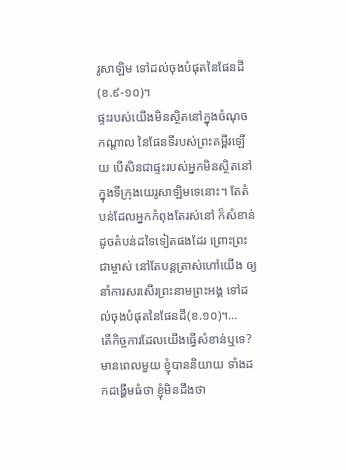រូសាឡិម ទៅដល់ចុងបំផុតនៃផែនដី(ខ.៩-១០)។
ផ្ទះរបស់យើងមិនស្ថិតនៅក្នុងចំណុចកណ្តាល នៃផែនទីរបស់ព្រះគម្ពីរឡើយ បើសិនជាផ្ទះរបស់អ្នកមិនស្ថិតនៅក្នុងទីក្រុងយេរូសាឡិមទេនោះ។ តែតំបន់ដែលអ្នកកំពុងតែរស់នៅ ក៏សំខាន់ដូចតំបន់ដទៃទៀតផងដែរ ព្រោះព្រះជាម្ចាស់ នៅតែបន្តត្រាស់ហៅយើង ឲ្យនាំការសរសើរព្រះនាមព្រះអង្គ ទៅដល់ចុងបំផុតនៃផែនដី(ខ.១០)។…
តើកិច្ចការដែលយើងធ្វើសំខាន់ឬទេ?
មានពេលមួយ ខ្ញុំបាននិយាយ ទាំងដកដង្ហើមធំថា ខ្ញុំមិនដឹងថា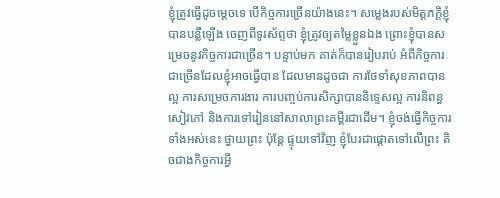ខ្ញុំត្រូវធ្វើដូចម្តេចទេ បើកិច្ចការច្រើនយ៉ាងនេះ។ សម្លេងរបស់មិត្តភក្តិខ្ញុំបានបន្លឺឡើង ចេញពីទូរស័ព្ទថា ខ្ញុំត្រូវឲ្យតម្លៃខ្លួនឯង ព្រោះខ្ញុំបានសម្រេចនូវកិច្ចការជាច្រើន។ បន្ទាប់មក គាត់ក៏បានរៀបរាប់ អំពីកិច្ចការជាច្រើនដែលខ្ញុំអាចធ្វើបាន ដែលមានដូចជា ការថែទាំសុខភាពបានល្អ ការសម្រេចការងារ ការបញ្ចប់ការសិក្សាបាននិទេ្ទសល្អ ការនិពន្ធសៀវភៅ និងការទៅរៀននៅសាលាព្រះគម្ពីរជាដើម។ ខ្ញុំចង់ធ្វើកិច្ចការទាំងអស់នេះ ថ្វាយព្រះ ប៉ុន្តែ ផ្ទុយទៅវិញ ខ្ញុំបែរជាផ្តោតទៅលើព្រះ តិចជាងកិច្ចការអ្វី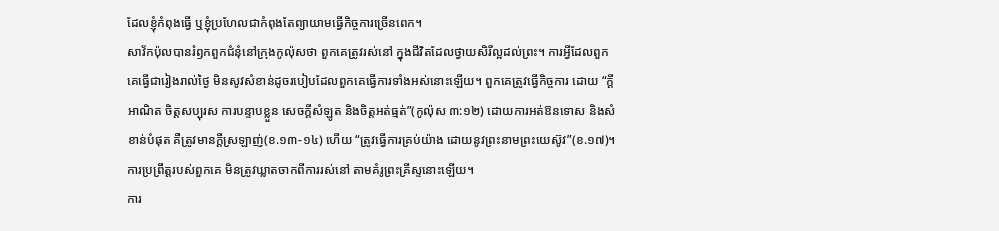ដែលខ្ញុំកំពុងធ្វើ ឬខ្ញុំប្រហែលជាកំពុងតែព្យាយាមធ្វើកិច្ចការច្រើនពេក។
សាវ័កប៉ុលបានរំឭកពួកជំនុំនៅក្រុងកូល៉ុសថា ពួកគេត្រូវរស់នៅ ក្នុងជីវិតដែលថ្វាយសិរីល្អដល់ព្រះ។ ការអ្វីដែលពួកគេធ្វើជារៀងរាល់ថ្ងៃ មិនសូវសំខាន់ដូចរបៀបដែលពួកគេធ្វើការទាំងអស់នោះឡើយ។ ពួកគេត្រូវធ្វើកិច្ចការ ដោយ “ក្តីអាណិត ចិត្តសប្បុរស ការបន្ទាបខ្លួន សេចក្តីសំឡូត និងចិត្តអត់ធ្មត់”(កូល៉ុស ៣:១២) ដោយការអត់ឱនទោស និងសំខាន់បំផុត គឺត្រូវមានក្តីស្រឡាញ់(ខ.១៣-១៤) ហើយ “ត្រូវធ្វើការគ្រប់យ៉ាង ដោយនូវព្រះនាមព្រះយេស៊ូវ”(ខ.១៧)។ ការប្រព្រឹត្តរបស់ពួកគេ មិនត្រូវឃ្លាតចាកពីការរស់នៅ តាមគំរូព្រះគ្រីស្ទនោះឡើយ។
ការ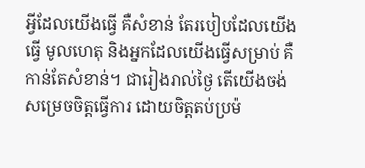អ្វីដែលយើងធ្វើ គឺសំខាន់ តែរបៀបដែលយើងធ្វើ មូលហេតុ និងអ្នកដែលយើងធ្វើសម្រាប់ គឺកាន់តែសំខាន់។ ជារៀងរាល់ថ្ងៃ តើយើងចង់សម្រេចចិត្តធ្វើការ ដោយចិត្តតប់ប្រម៉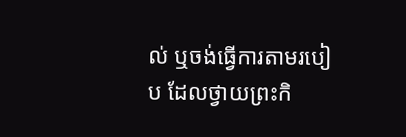ល់ ឬចង់ធ្វើការតាមរបៀប ដែលថ្វាយព្រះកិ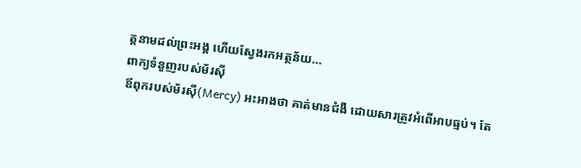ត្តនាមដល់ព្រះអង្គ ហើយស្វែងរកអត្ថន័យ…
ពាក្យទំនួញរបស់ម័រស៊ី
ឪពុករបស់ម័រស៊ី(Mercy) អះអាងថា គាត់មានជំងឺ ដោយសារត្រូវអំពើអាបធ្មប់។ តែ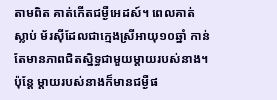តាមពិត គាត់កើតជម្ងឺអេដស៍។ ពេលគាត់ស្លាប់ ម័រស៊ីដែលជាក្មេងស្រីអាយុ១០ឆ្នាំ កាន់តែមានភាពជិតស្និទ្ធជាមួយម្តាយរបស់នាង។ ប៉ុន្តែ ម្តាយរបស់នាងក៏មានជម្ងឺផ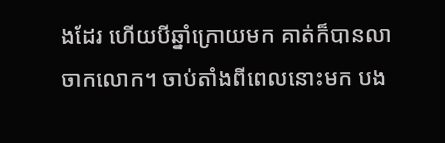ងដែរ ហើយបីឆ្នាំក្រោយមក គាត់ក៏បានលាចាកលោក។ ចាប់តាំងពីពេលនោះមក បង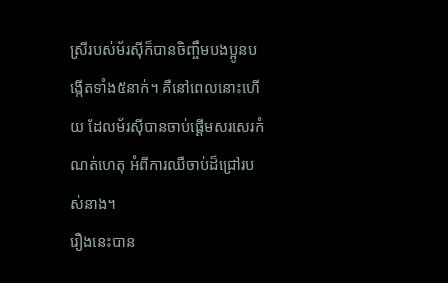ស្រីរបស់ម័រស៊ីក៏បានចិញ្ចឹមបងប្អូនបង្កើតទាំង៥នាក់។ គឺនៅពេលនោះហើយ ដែលម័រស៊ីបានចាប់ផ្តើមសរសេរកំណត់ហេតុ អំពីការឈឺចាប់ដ៏ជ្រៅរបស់នាង។
រឿងនេះបាន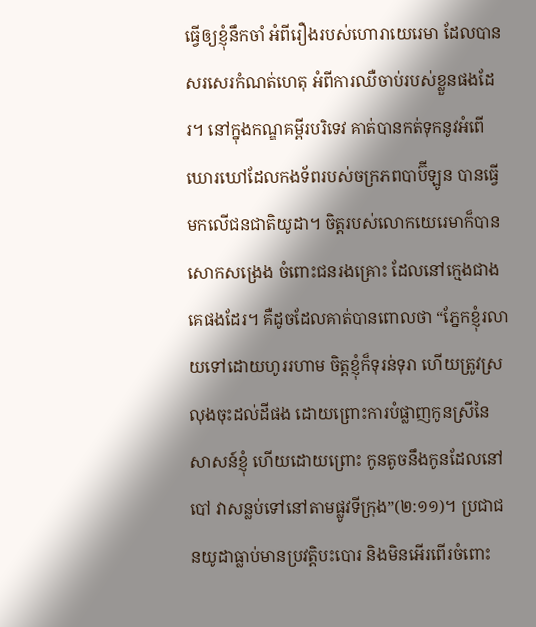ធ្វើឲ្យខ្ញុំនឹកចាំ អំពីរឿងរបស់ហោរាយេរេមា ដែលបានសរសេរកំណត់ហេតុ អំពីការឈឺចាប់របស់ខ្លួនផងដែរ។ នៅក្នុងកណ្ឌគម្ពីរបរិទេវ គាត់បានកត់ទុកនូវអំពើឃោរឃៅដែលកងទ័ពរបស់ចក្រភពបាប៊ីឡូន បានធ្វើមកលើជនជាតិយូដា។ ចិត្តរបស់លោកយេរេមាក៏បានសោកសង្រេង ចំពោះជនរងគ្រោះ ដែលនៅក្មេងជាងគេផងដែរ។ គឺដូចដែលគាត់បានពោលថា “ភ្នែកខ្ញុំរលាយទៅដោយហូររហាម ចិត្តខ្ញុំក៏ទុរន់ទុរា ហើយត្រូវស្រលុងចុះដល់ដីផង ដោយព្រោះការបំផ្លាញកូនស្រីនៃសាសន៍ខ្ញុំ ហើយដោយព្រោះ កូនតូចនឹងកូនដែលនៅបៅ វាសន្លប់ទៅនៅតាមផ្លូវទីក្រុង”(២:១១)។ ប្រជាជនយូដាធ្លាប់មានប្រវត្តិបះបោរ និងមិនអើរពើរចំពោះ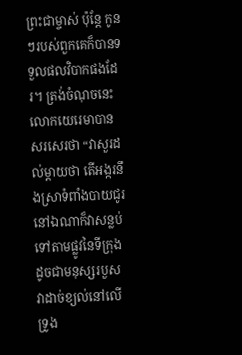ព្រះជាម្ចាស់ ប៉ុន្តែ កូនៗរបស់ពួកគេក៏បានទទួលផលវិបាកផងដែរ។ ត្រង់ចំណុចនេះ លោកយេរេមាបានសរសេរថា “វាសួរដល់ម្តាយថា តើអង្ករនឹងស្រាទំពាំងបាយជូរនៅឯណាក៏វាសន្លប់ទៅតាមផ្លូវនៃទីក្រុង ដូចជាមនុស្សរបួស វាដាច់ខ្យល់នៅលើទ្រូង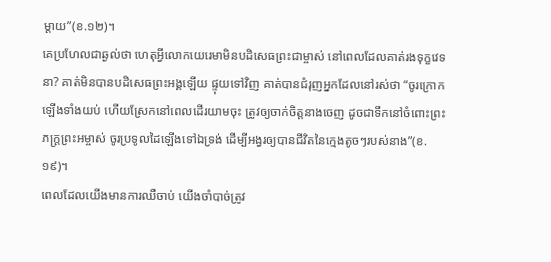ម្តាយ”(ខ.១២)។
គេប្រហែលជាឆ្ងល់ថា ហេតុអ្វីលោកយេរេមាមិនបដិសេធព្រះជាម្ចាស់ នៅពេលដែលគាត់រងទុក្ខវេទនា? គាត់មិនបានបដិសេធព្រះអង្គឡើយ ផ្ទុយទៅវិញ គាត់បានជំរុញអ្នកដែលនៅរស់ថា “ចូរក្រោកឡើងទាំងយប់ ហើយស្រែកនៅពេលដើរយាមចុះ ត្រូវឲ្យចាក់ចិត្តនាងចេញ ដូចជាទឹកនៅចំពោះព្រះភក្ត្រព្រះអម្ចាស់ ចូរប្រទូលដៃឡើងទៅឯទ្រង់ ដើម្បីអង្វរឲ្យបានជីវិតនៃក្មេងតូចៗរបស់នាង”(ខ.១៩)។
ពេលដែលយើងមានការឈឺចាប់ យើងចាំបាច់ត្រូវ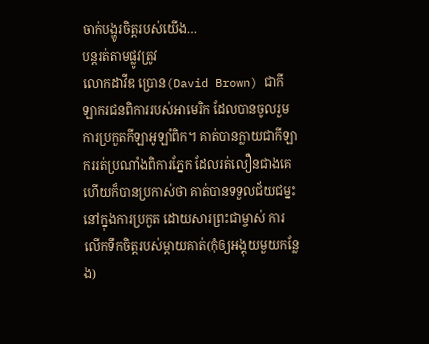ចាក់បង្ហូរចិត្តរបស់យើង…
បន្តរត់តាមផ្លូវត្រូវ
លោកដាវីឌ ប្រោន(David Brown) ជាកីឡាករជនពិការរបស់អាមេរិក ដែលបានចូលរួមការប្រកួតកីឡាអូឡាំពិក។ គាត់បានក្លាយជាកីឡាកររត់ប្រណាំងពិការភ្នែក ដែលរត់លឿនជាងគេ ហើយក៏បានប្រកាស់ថា គាត់បានទទួលជ័យជម្នះនៅក្នុងការប្រកួត ដោយសារព្រះជាម្ចាស់ ការលើកទឹកចិត្តរបស់ម្តាយគាត់(កុំឲ្យអង្គុយមួយកន្លែង)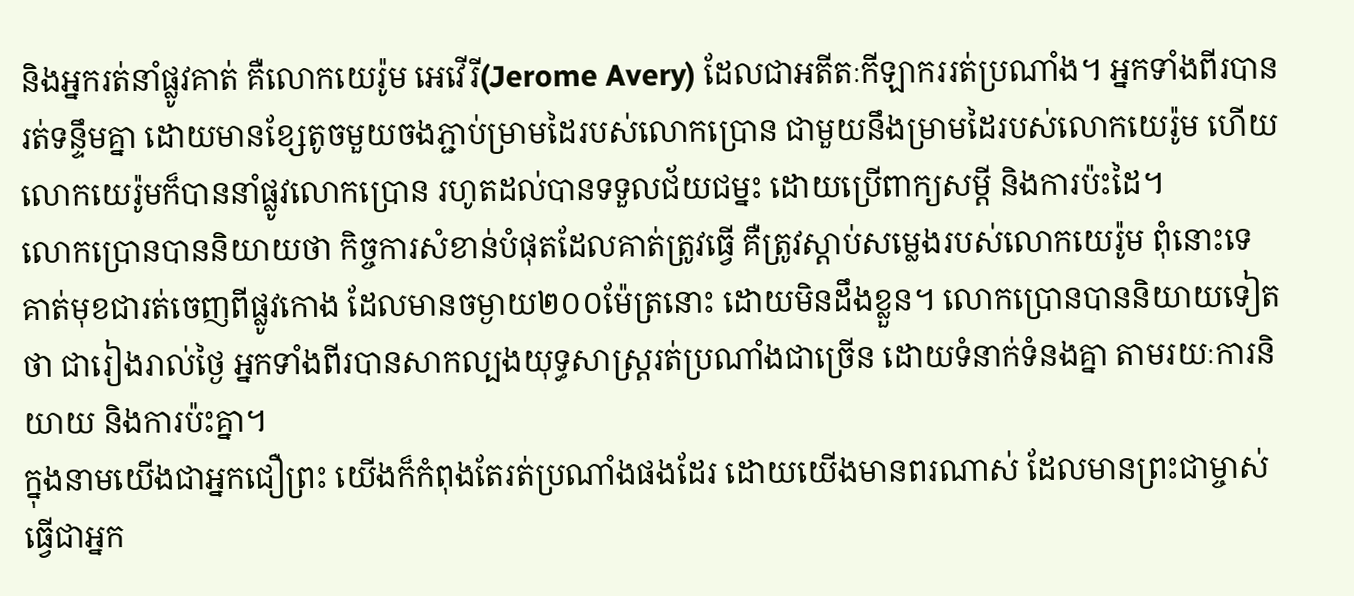និងអ្នករត់នាំផ្លូវគាត់ គឺលោកយេរ៉ូម អេវើរី(Jerome Avery) ដែលជាអតីតៈកីឡាកររត់ប្រណាំង។ អ្នកទាំងពីរបានរត់ទន្ទឹមគ្នា ដោយមានខ្សែតូចមួយចងភ្ជាប់ម្រាមដៃរបស់លោកប្រោន ជាមួយនឹងម្រាមដៃរបស់លោកយេរ៉ូម ហើយលោកយេរ៉ូមក៏បាននាំផ្លូវលោកប្រោន រហូតដល់បានទទួលជ័យជម្នះ ដោយប្រើពាក្យសម្តី និងការប៉ះដៃ។
លោកប្រោនបាននិយាយថា កិច្ចការសំខាន់បំផុតដែលគាត់ត្រូវធ្វើ គឺត្រូវស្តាប់សម្លេងរបស់លោកយេរ៉ូម ពុំនោះទេ គាត់មុខជារត់ចេញពីផ្លូវកោង ដែលមានចម្ងាយ២០០ម៉ែត្រនោះ ដោយមិនដឹងខ្លួន។ លោកប្រោនបាននិយាយទៀតថា ជារៀងរាល់ថ្ងៃ អ្នកទាំងពីរបានសាកល្បងយុទ្ធសាស្រ្តរត់ប្រណាំងជាច្រើន ដោយទំនាក់ទំនងគ្នា តាមរយៈការនិយាយ និងការប៉ះគ្នា។
ក្នុងនាមយើងជាអ្នកជឿព្រះ យើងក៏កំពុងតែរត់ប្រណាំងផងដែរ ដោយយើងមានពរណាស់ ដែលមានព្រះជាម្ចាស់ ធ្វើជាអ្នក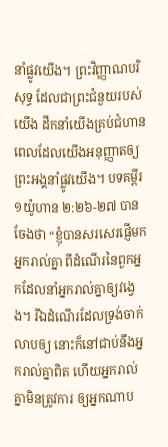នាំផ្លូវយើង។ ព្រះវិញ្ញាណបរិសុទ្ធ ដែលជាព្រះជំនួយរបស់យើង ដឹកនាំយើងគ្រប់ជំហាន ពេលដែលយើងអនុញ្ញាតឲ្យព្រះអង្គនាំផ្លូវយើង។ បទគម្ពីរ ១យ៉ូហាន ២:២៦-២៧ បានចែងថា “ខ្ញុំបានសរសេរផ្ញើមកអ្នករាល់គ្នា ពីដំណើរនៃពួកអ្នកដែលនាំអ្នករាល់គ្នាឲ្យវង្វេង។ រីឯដំណើរដែលទ្រង់ចាក់លាបឲ្យ នោះក៏នៅជាប់នឹងអ្នករាល់គ្នាពិត ហើយអ្នករាល់គ្នាមិនត្រូវការ ឲ្យអ្នកណាប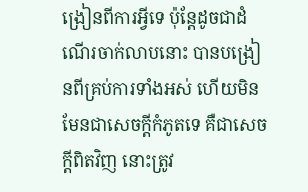ង្រៀនពីការអ្វីទេ ប៉ុន្តែដូចជាដំណើរចាក់លាបនោះ បានបង្រៀនពីគ្រប់ការទាំងអស់ ហើយមិនមែនជាសេចក្តីកំភូតទេ គឺជាសេចក្តីពិតវិញ នោះត្រូវ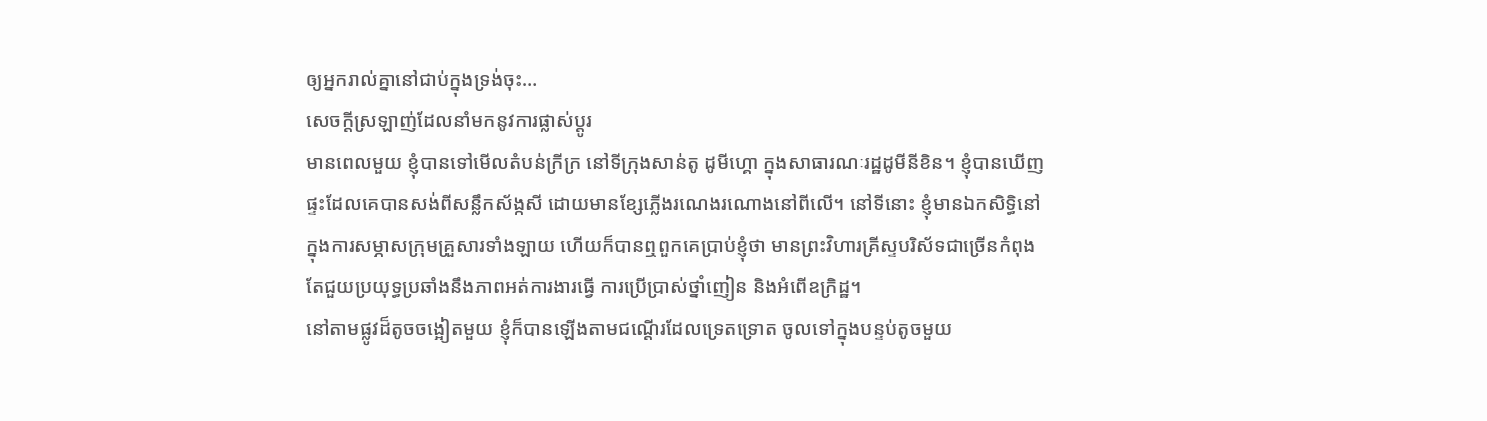ឲ្យអ្នករាល់គ្នានៅជាប់ក្នុងទ្រង់ចុះ…
សេចក្តីស្រឡាញ់ដែលនាំមកនូវការផ្លាស់ប្តូរ
មានពេលមួយ ខ្ញុំបានទៅមើលតំបន់ក្រីក្រ នៅទីក្រុងសាន់តូ ដូមីហ្គោ ក្នុងសាធារណៈរដ្ឋដូមីនីខិន។ ខ្ញុំបានឃើញផ្ទះដែលគេបានសង់ពីសន្លឹកស័ង្កសី ដោយមានខ្សែភ្លើងរណេងរណោងនៅពីលើ។ នៅទីនោះ ខ្ញុំមានឯកសិទ្ធិនៅក្នុងការសម្ភាសក្រុមគ្រួសារទាំងឡាយ ហើយក៏បានឮពួកគេប្រាប់ខ្ញុំថា មានព្រះវិហារគ្រីស្ទបរិស័ទជាច្រើនកំពុងតែជួយប្រយុទ្ធប្រឆាំងនឹងភាពអត់ការងារធ្វើ ការប្រើប្រាស់ថ្នាំញៀន និងអំពើឧក្រិដ្ឋ។
នៅតាមផ្លូវដ៏តូចចង្អៀតមួយ ខ្ញុំក៏បានឡើងតាមជណ្តើរដែលទ្រេតទ្រោត ចូលទៅក្នុងបន្ទប់តូចមួយ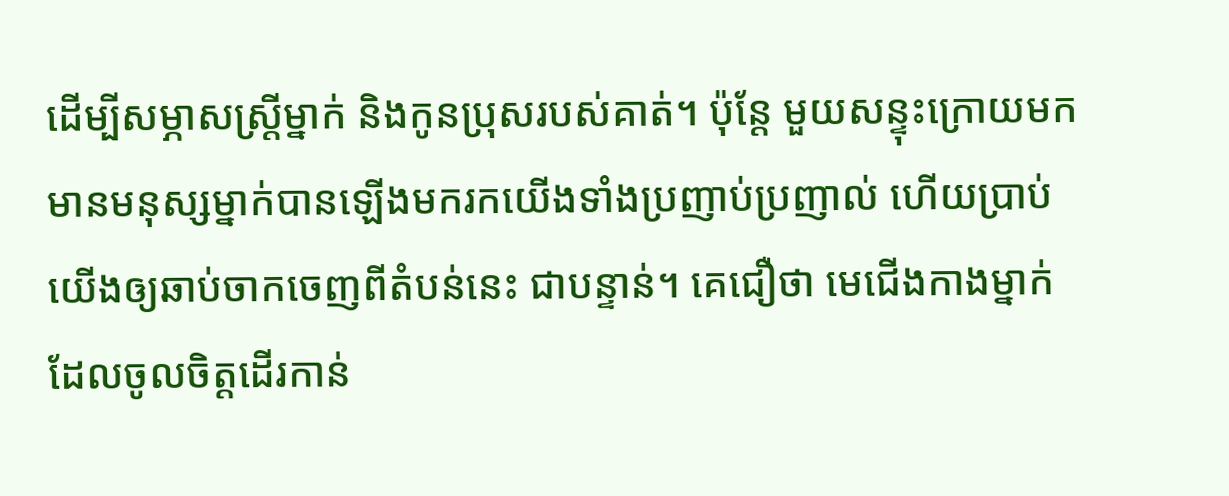ដើម្បីសម្ភាសស្រ្តីម្នាក់ និងកូនប្រុសរបស់គាត់។ ប៉ុន្តែ មួយសន្ទុះក្រោយមក មានមនុស្សម្នាក់បានឡើងមករកយើងទាំងប្រញាប់ប្រញាល់ ហើយប្រាប់យើងឲ្យឆាប់ចាកចេញពីតំបន់នេះ ជាបន្ទាន់។ គេជឿថា មេជើងកាងម្នាក់ដែលចូលចិត្តដើរកាន់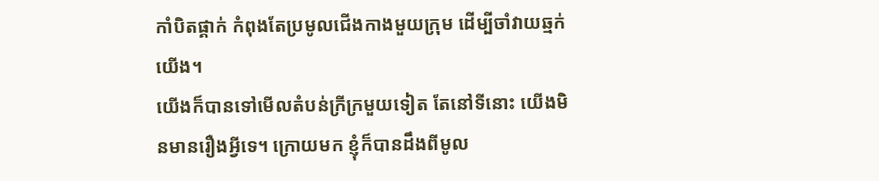កាំបិតផ្គាក់ កំពុងតែប្រមូលជើងកាងមួយក្រុម ដើម្បីចាំវាយឆ្មក់យើង។
យើងក៏បានទៅមើលតំបន់ក្រីក្រមួយទៀត តែនៅទីនោះ យើងមិនមានរឿងអ្វីទេ។ ក្រោយមក ខ្ញុំក៏បានដឹងពីមូល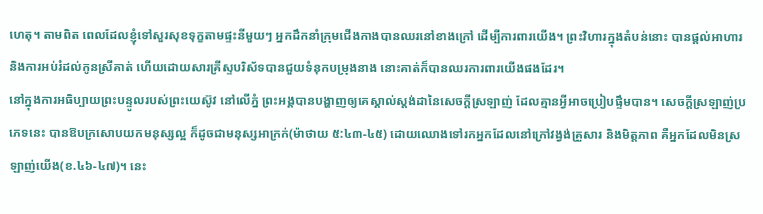ហេតុ។ តាមពិត ពេលដែលខ្ញុំទៅសួរសុខទុក្ខតាមផ្ទះនីមួយៗ អ្នកដឹកនាំក្រុមជើងកាងបានឈរនៅខាងក្រៅ ដើម្បីការពារយើង។ ព្រះវិហារក្នុងតំបន់នោះ បានផ្តល់អាហារ និងការអប់រំដល់កូនស្រីគាត់ ហើយដោយសារគ្រីស្ទបរិស័ទបានជួយទំនុកបម្រុងនាង នោះគាត់ក៏បានឈរការពារយើងផងដែរ។
នៅក្នុងការអធិប្បាយព្រះបន្ទូលរបស់ព្រះយេស៊ូវ នៅលើភ្នំ ព្រះអង្គបានបង្ហាញឲ្យគេស្គាល់ស្តង់ដានៃសេចក្តីស្រឡាញ់ ដែលគ្មានអ្វីអាចប្រៀបផ្ទឹមបាន។ សេចក្តីស្រឡាញ់ប្រភេទនេះ បានឱបក្រសោបយកមនុស្សល្អ ក៏ដូចជាមនុស្សអាក្រក់(ម៉ាថាយ ៥:៤៣-៤៥) ដោយឈោងទៅរកអ្នកដែលនៅក្រៅវង្វង់គ្រួសារ និងមិត្តភាព គឺអ្នកដែលមិនស្រឡាញ់យើង(ខ.៤៦-៤៧)។ នេះ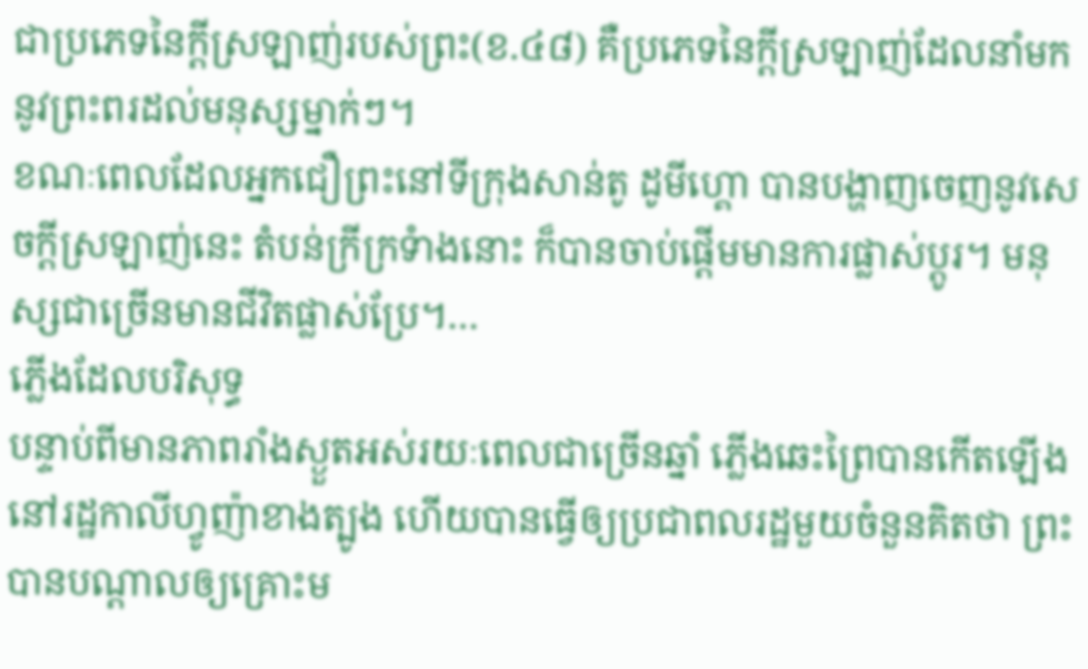ជាប្រភេទនៃក្តីស្រឡាញ់របស់ព្រះ(ខ.៤៨) គឺប្រភេទនៃក្តីស្រឡាញ់ដែលនាំមកនូវព្រះពរដល់មនុស្សម្នាក់ៗ។
ខណៈពេលដែលអ្នកជឿព្រះនៅទីក្រុងសាន់តូ ដូមីហ្គោ បានបង្ហាញចេញនូវសេចក្តីស្រឡាញ់នេះ តំបន់ក្រីក្រទំាងនោះ ក៏បានចាប់ផ្តើមមានការផ្លាស់ប្តូរ។ មនុស្សជាច្រើនមានជីវិតផ្លាស់ប្រែ។…
ភ្លើងដែលបរិសុទ្ធ
បន្ទាប់ពីមានភាពរាំងស្ងួតអស់រយៈពេលជាច្រើនឆ្នាំ ភ្លើងឆេះព្រៃបានកើតឡើង នៅរដ្ឋកាលីហ្វូញ៉ាខាងត្បូង ហើយបានធ្វើឲ្យប្រជាពលរដ្ឋមួយចំនួនគិតថា ព្រះបានបណ្តាលឲ្យគ្រោះម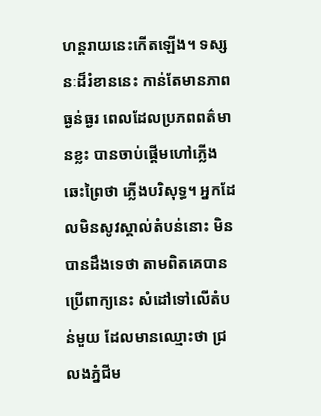ហន្តរាយនេះកើតឡើង។ ទស្សនៈដ៏រំខាននេះ កាន់តែមានភាពធ្ងន់ធ្ងរ ពេលដែលប្រភពពត៌មានខ្លះ បានចាប់ផ្តើមហៅភ្លើងឆេះព្រៃថា ភ្លើងបរិសុទ្ធ។ អ្នកដែលមិនសូវស្គាល់តំបន់នោះ មិនបានដឹងទេថា តាមពិតគេបានប្រើពាក្យនេះ សំដៅទៅលើតំបន់មួយ ដែលមានឈ្មោះថា ជ្រលងភ្នំជីម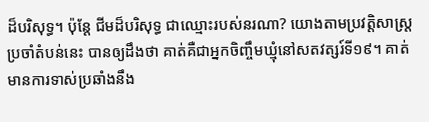ដ៏បរិសុទ្ធ។ ប៉ុន្តែ ជីមដ៏បរិសុទ្ធ ជាឈ្មោះរបស់នរណា? យោងតាមប្រវត្តិសាស្រ្តប្រចាំតំបន់នេះ បានឲ្យដឹងថា គាត់គឺជាអ្នកចិញ្ចឹមឃ្មុំនៅសតវត្សរ៍ទី១៩។ គាត់មានការទាស់ប្រឆាំងនឹង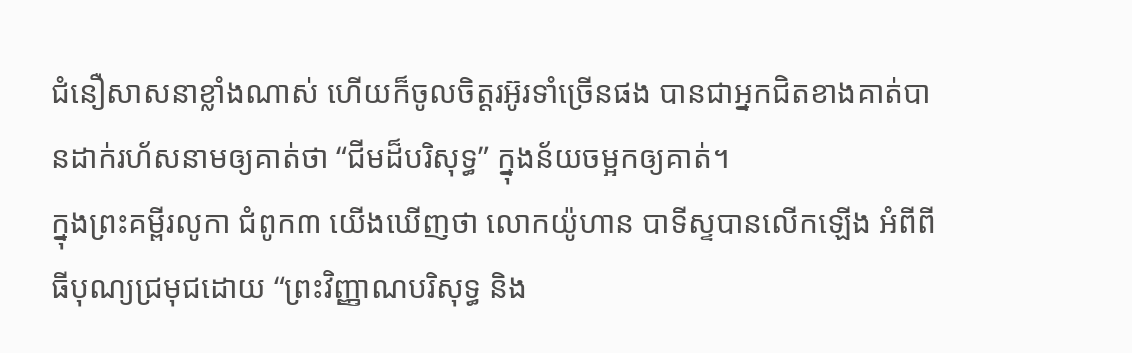ជំនឿសាសនាខ្លាំងណាស់ ហើយក៏ចូលចិត្តរអ៊ូរទាំច្រើនផង បានជាអ្នកជិតខាងគាត់បានដាក់រហ័សនាមឲ្យគាត់ថា “ជីមដ៏បរិសុទ្ធ” ក្នុងន័យចម្អកឲ្យគាត់។
ក្នុងព្រះគម្ពីរលូកា ជំពូក៣ យើងឃើញថា លោកយ៉ូហាន បាទីស្ទបានលើកឡើង អំពីពីធីបុណ្យជ្រមុជដោយ “ព្រះវិញ្ញាណបរិសុទ្ធ និង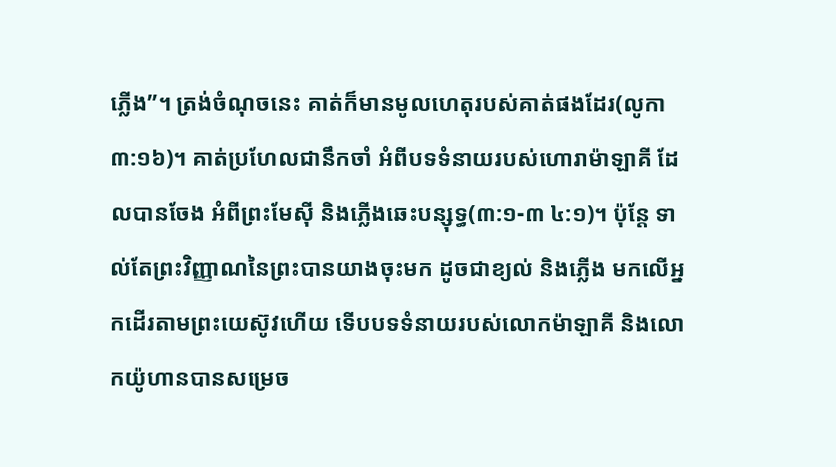ភ្លើង”។ ត្រង់ចំណុចនេះ គាត់ក៏មានមូលហេតុរបស់គាត់ផងដែរ(លូកា ៣:១៦)។ គាត់ប្រហែលជានឹកចាំ អំពីបទទំនាយរបស់ហោរាម៉ាឡាគី ដែលបានចែង អំពីព្រះមែស៊ី និងភ្លើងឆេះបន្សុទ្ធ(៣:១-៣ ៤:១)។ ប៉ុន្តែ ទាល់តែព្រះវិញ្ញាណនៃព្រះបានយាងចុះមក ដូចជាខ្យល់ និងភ្លើង មកលើអ្នកដើរតាមព្រះយេស៊ូវហើយ ទើបបទទំនាយរបស់លោកម៉ាឡាគី និងលោកយ៉ូហានបានសម្រេច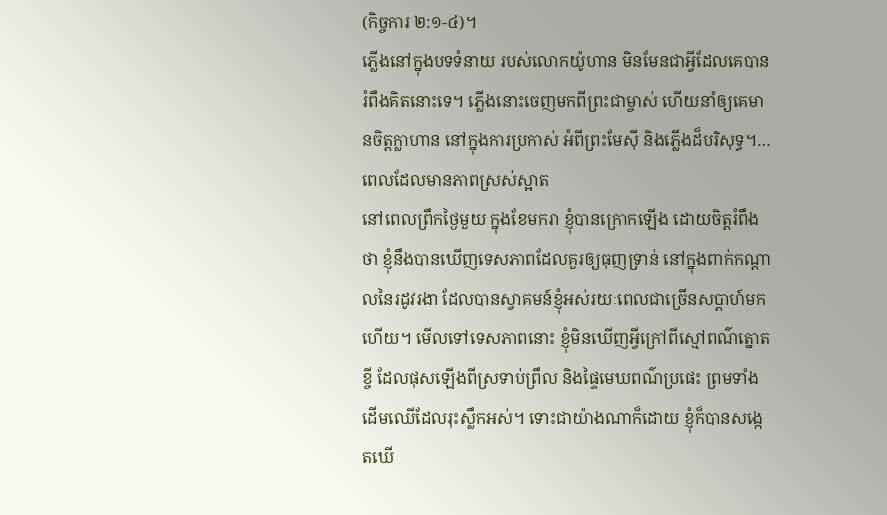(កិច្ចការ ២:១-៤)។
ភ្លើងនៅក្នុងបទទំនាយ របស់លោកយ៉ូហាន មិនមែនជាអ្វីដែលគេបានរំពឹងគិតនោះទេ។ ភ្លើងនោះចេញមកពីព្រះជាម្ចាស់ ហើយនាំឲ្យគេមានចិត្តក្លាហាន នៅក្នុងការប្រកាស់ អំពីព្រះមែស៊ី និងភ្លើងដ៏បរិសុទ្ធ។…
ពេលដែលមានភាពស្រស់ស្អាត
នៅពេលព្រឹកថ្ងៃមួយ ក្នុងខែមករា ខ្ញុំបានក្រោកឡើង ដោយចិត្តរំពឹងថា ខ្ញុំនឹងបានឃើញទេសភាពដែលគួរឲ្យធុញទ្រាន់ នៅក្នុងពាក់កណ្តាលនៃរដូវរងា ដែលបានស្វាគមន៍ខ្ញុំអស់រយៈពេលជាច្រើនសប្តាហ៍មកហើយ។ មើលទៅទេសភាពនោះ ខ្ញុំមិនឃើញអ្វីក្រៅពីស្មៅពណ៌ត្នោតខ្ចី ដែលផុសឡើងពីស្រទាប់ព្រឹល និងផ្ទៃមេឃពណ៌ប្រផេះ ព្រមទាំងដើមឈើដែលរុះស្លឹកអស់។ ទោះជាយ៉ាងណាក៏ដោយ ខ្ញុំក៏បានសង្កេតឃើ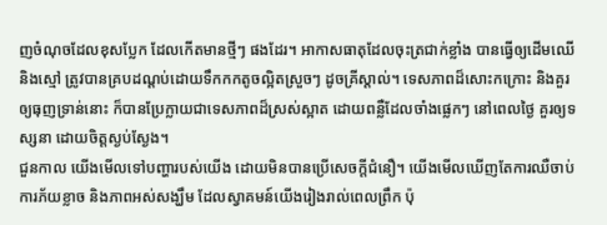ញចំណុចដែលខុសប្លែក ដែលកើតមានថ្មីៗ ផងដែរ។ អាកាសធាតុដែលចុះត្រជាក់ខ្លាំង បានធ្វើឲ្យដើមឈើ និងស្មៅ ត្រូវបានគ្របដណ្តប់ដោយទឹកកកតូចល្អិតស្រួចៗ ដូចគ្រីស្តាល់។ ទេសភាពដ៏សោះកក្រោះ និងគួរឲ្យធុញទ្រាន់នោះ ក៏បានប្រែក្លាយជាទេសភាពដ៏ស្រស់ស្អាត ដោយពន្លឺដែលចាំងផ្លេកៗ នៅពេលថ្ងៃ គួរឲ្យទស្សនា ដោយចិត្តស្ងប់ស្ងែង។
ជួនកាល យើងមើលទៅបញ្ហារបស់យើង ដោយមិនបានប្រើសេចក្តីជំនឿ។ យើងមើលឃើញតែការឈឺចាប់ ការភ័យខ្លាច និងភាពអស់សង្ឃឹម ដែលស្វាគមន៍យើងរៀងរាល់ពេលព្រឹក ប៉ុ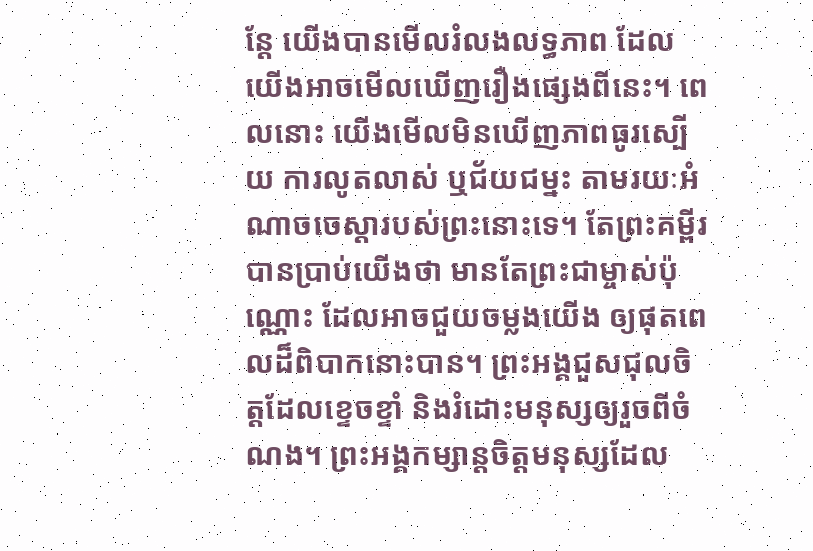ន្តែ យើងបានមើលរំលងលទ្ធភាព ដែលយើងអាចមើលឃើញរឿងផ្សេងពីនេះ។ ពេលនោះ យើងមើលមិនឃើញភាពធូរស្បើយ ការលូតលាស់ ឬជ័យជម្នះ តាមរយៈអំណាចចេស្តារបស់ព្រះនោះទេ។ តែព្រះគម្ពីរបានប្រាប់យើងថា មានតែព្រះជាម្ចាស់ប៉ុណ្ណោះ ដែលអាចជួយចម្លងយើង ឲ្យផុតពេលដ៏ពិបាកនោះបាន។ ព្រះអង្គជួសជុលចិត្តដែលខ្ទេចខ្ទាំ និងរំដោះមនុស្សឲ្យរួចពីចំណង។ ព្រះអង្គកម្សាន្តចិត្តមនុស្សដែល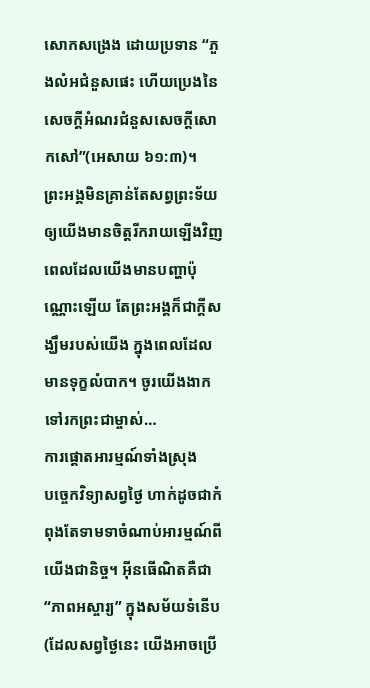សោកសង្រេង ដោយប្រទាន “ភួងលំអជំនួសផេះ ហើយប្រេងនៃសេចក្តីអំណរជំនួសសេចក្តីសោកសៅ”(អេសាយ ៦១:៣)។
ព្រះអង្គមិនគ្រាន់តែសព្វព្រះទ័យ ឲ្យយើងមានចិត្តរីករាយឡើងវិញ ពេលដែលយើងមានបញ្ហាប៉ុណ្ណោះឡើយ តែព្រះអង្គក៏ជាក្តីសង្ឃឹមរបស់យើង ក្នុងពេលដែលមានទុក្ខលំបាក។ ចូរយើងងាកទៅរកព្រះជាម្ចាស់…
ការផ្តោតអារម្មណ៍ទាំងស្រុង
បច្ចេកវិទ្យាសព្វថ្ងៃ ហាក់ដូចជាកំពុងតែទាមទាចំណាប់អារម្មណ៍ពីយើងជានិច្ច។ អ៊ីនធើណិតគឺជា“ភាពអស្ចារ្យ” ក្នុងសម័យទំនើប (ដែលសព្វថ្ងៃនេះ យើងអាចប្រើ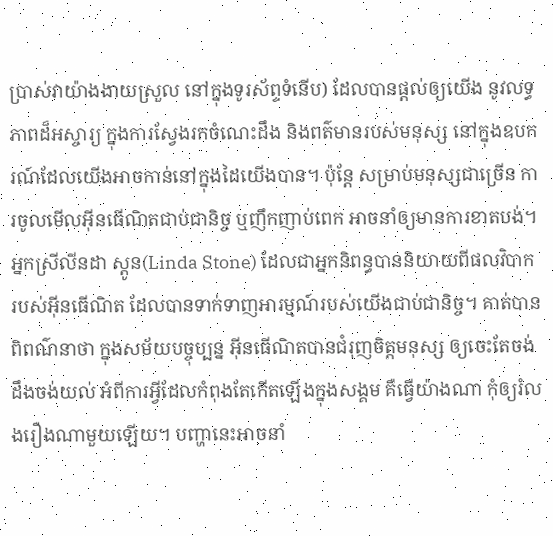ប្រាស់វាយ៉ាងងាយស្រួល នៅក្នុងទូរស័ព្ទទំនើប) ដែលបានផ្តល់ឲ្យយើង នូវលទ្ធភាពដ៏អស្ចារ្យ ក្នុងការស្វែងរកចំណេះដឹង និងពត៌មានរបស់មនុស្ស នៅក្នុងឧបករណ៍ដែលយើងអាចកាន់នៅក្នុងដៃយើងបាន។ ប៉ុន្តែ សម្រាប់មនុស្សជាច្រើន ការចូលមើលអ៊ីនធើណិតជាប់ជានិច្ច ឬញឹកញាប់ពេក អាចនាំឲ្យមានការខាតបង់។
អ្នកស្រីលីនដា ស្តូន(Linda Stone) ដែលជាអ្នកនិពន្ធបាននិយាយពីផលវិបាករបស់អ៊ីនធើណិត ដែលបានទាក់ទាញអារម្មណ៍របស់យើងជាប់ជានិច្ច។ គាត់បានពិពណ៌នាថា ក្នុងសម័យបច្ចុប្បន្ន អ៊ីនធើណិតបានជំរុញចិត្តមនុស្ស ឲ្យចេះតែចង់ដឹងចង់យល់ អំពីការអ្វីដែលកំពុងតែកើតឡើងក្នុងសង្គម គឺធ្វើយ៉ាងណា កុំឲ្យរំលងរឿងណាមួយឡើយ។ បញ្ហានេះអាចនាំ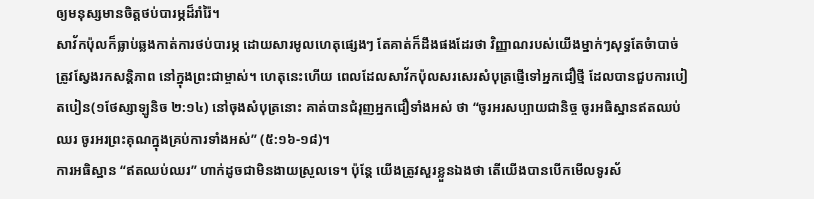ឲ្យមនុស្សមានចិត្តថប់បារម្ភដ៏រាំរ៉ៃ។
សាវ័កប៉ុលក៏ធ្លាប់ឆ្លងកាត់ការថប់បារម្ភ ដោយសារមូលហេតុផ្សេងៗ តែគាត់ក៏ដឹងផងដែរថា វិញ្ញាណរបស់យើងម្នាក់ៗសុទ្ធតែចំាបាច់ត្រូវស្វែងរកសន្តិភាព នៅក្នុងព្រះជាម្ចាស់។ ហេតុនេះហើយ ពេលដែលសាវ័កប៉ុលសរសេរសំបុត្រផ្ញើទៅអ្នកជឿថ្មី ដែលបានជួបការបៀតបៀន(១ថែស្សាឡូនិច ២:១៤) នៅចុងសំបុត្រនោះ គាត់បានជំរុញអ្នកជឿទាំងអស់ ថា “ចូរអរសប្បាយជានិច្ច ចូរអធិស្ឋានឥតឈប់ឈរ ចូរអរព្រះគុណក្នុងគ្រប់ការទាំងអស់” (៥:១៦-១៨)។
ការអធិស្ឋាន “ឥតឈប់ឈរ” ហាក់ដូចជាមិនងាយស្រួលទេ។ ប៉ុន្តែ យើងត្រូវសួរខ្លួនឯងថា តើយើងបានបើកមើលទូរស័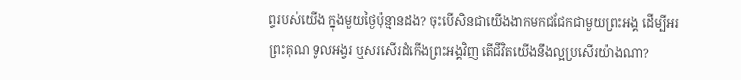ព្ទរបស់យើង ក្នុងមួយថ្ងៃប៉ុន្មានដង? ចុះបើសិនជាយើងងាកមកជជែកជាមួយព្រះអង្គ ដើម្បីអរព្រះគុណ ទូលអង្វរ ឬសរសើរដំកើងព្រះអង្គវិញ តើជីវិតយើងនឹងល្អប្រសើរយ៉ាងណា?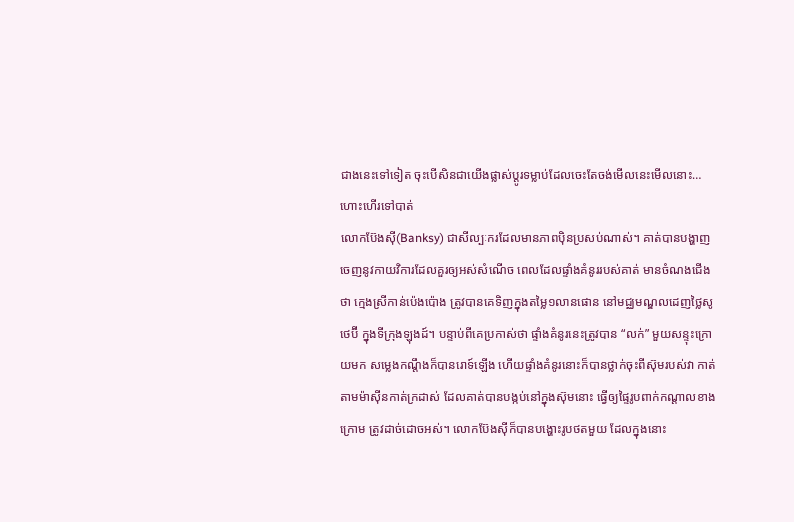ជាងនេះទៅទៀត ចុះបើសិនជាយើងផ្លាស់ប្តូរទម្លាប់ដែលចេះតែចង់មើលនេះមើលនោះ…
ហោះហើរទៅបាត់
លោកប៊ែងស៊ី(Banksy) ជាសីល្បៈករដែលមានភាពប៉ិនប្រសប់ណាស់។ គាត់បានបង្ហាញចេញនូវកាយវិការដែលគួរឲ្យអស់សំណើច ពេលដែលផ្ទាំងគំនូររបស់គាត់ មានចំណងជើងថា ក្មេងស្រីកាន់ប៉េងប៉ោង ត្រូវបានគេទិញក្នុងតម្លៃ១លានផោន នៅមជ្ឈមណ្ឌលដេញថ្លៃសូថេប៊ី ក្នុងទីក្រុងឡុងដ៍។ បន្ទាប់ពីគេប្រកាស់ថា ផ្ទាំងគំនូរនេះត្រូវបាន “លក់” មួយសន្ទុះក្រោយមក សម្លេងកណ្តឹងក៏បានរោទ៍ឡើង ហើយផ្ទាំងគំនូរនោះក៏បានថ្លាក់ចុះពីស៊ុមរបស់វា កាត់តាមម៉ាស៊ីនកាត់ក្រដាស់ ដែលគាត់បានបង្កប់នៅក្នុងស៊ុមនោះ ធ្វើឲ្យផ្ទៃរូបពាក់កណ្តាលខាងក្រោម ត្រូវដាច់ដោចអស់។ លោកប៊ែងស៊ីក៏បានបង្ហោះរូបថតមួយ ដែលក្នុងនោះ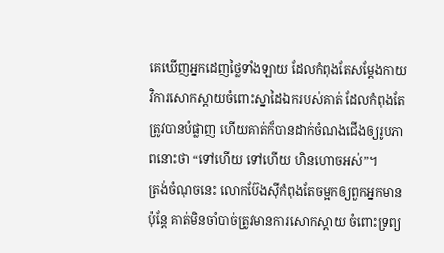គេឃើញអ្នកដេញថ្លៃទាំងឡាយ ដែលកំពុងតែសម្តែងកាយវិការសោកស្តាយចំពោះស្នាដៃឯករបស់គាត់ ដែលកំពុងតែត្រូវបានបំផ្លាញ ហើយគាត់ក៏បានដាក់ចំណងជើងឲ្យរូបភាពនោះថា “ទៅហើយ ទៅហើយ ហិនហោចអស់”។
ត្រង់ចំណុចនេះ លោកប៊ែងស៊ីកំពុងតែចម្អកឲ្យពួកអ្នកមាន ប៉ុន្តែ គាត់មិនចាំបាច់ត្រូវមានការសោកស្តាយ ចំពោះទ្រព្យ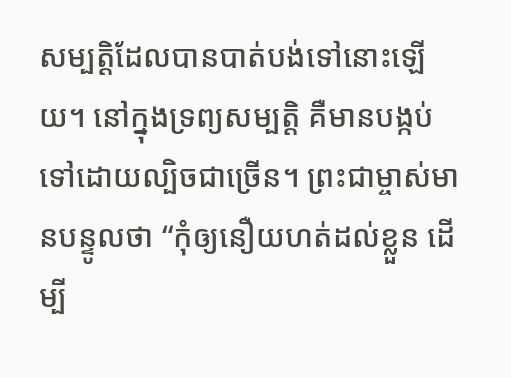សម្បត្តិដែលបានបាត់បង់ទៅនោះឡើយ។ នៅក្នុងទ្រព្យសម្បត្តិ គឺមានបង្កប់ទៅដោយល្បិចជាច្រើន។ ព្រះជាម្ចាស់មានបន្ទូលថា “កុំឲ្យនឿយហត់ដល់ខ្លួន ដើម្បី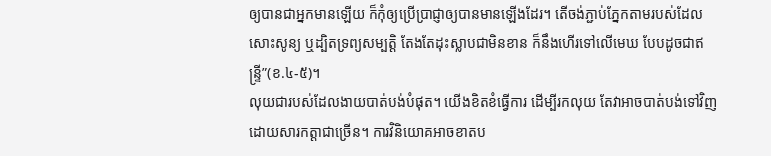ឲ្យបានជាអ្នកមានឡើយ ក៏កុំឲ្យប្រើប្រាជ្ញាឲ្យបានមានឡើងដែរ។ តើចង់ភ្ជាប់ភ្នែកតាមរបស់ដែលសោះសូន្យ ឬដ្បិតទ្រព្យសម្បត្តិ តែងតែដុះស្លាបជាមិនខាន ក៏នឹងហើរទៅលើមេឃ បែបដូចជាឥន្ទ្រី”(ខ.៤-៥)។
លុយជារបស់ដែលងាយបាត់បង់បំផុត។ យើងខិតខំធ្វើការ ដើម្បីរកលុយ តែវាអាចបាត់បង់ទៅវិញ ដោយសារកត្តាជាច្រើន។ ការវិនិយោគអាចខាតប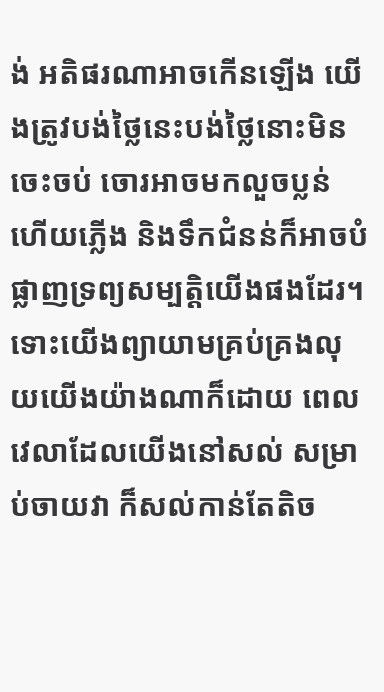ង់ អតិផរណាអាចកើនឡើង យើងត្រូវបង់ថ្លៃនេះបង់ថ្លៃនោះមិនចេះចប់ ចោរអាចមកលួចប្លន់ ហើយភ្លើង និងទឹកជំនន់ក៏អាចបំផ្លាញទ្រព្យសម្បត្តិយើងផងដែរ។ ទោះយើងព្យាយាមគ្រប់គ្រងលុយយើងយ៉ាងណាក៏ដោយ ពេលវេលាដែលយើងនៅសល់ សម្រាប់ចាយវា ក៏សល់កាន់តែតិច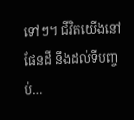ទៅៗ។ ជីវិតយើងនៅផែនដី នឹងដល់ទីបញ្ចប់…